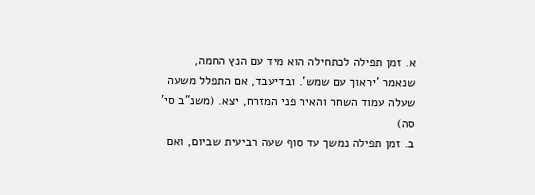א. זמן תפילה לכתחילה הוא מיד עם הנץ החמה, שנאמר 'יראוך עם שמש'. ובדיעבד, אם התפלל משעה שעלה עמוד השחר והאיר פני המזרח, יצא. (משנ"ב סי' סה)
ב. זמן תפילה נמשך עד סוף שעה רביעית שביום, ואם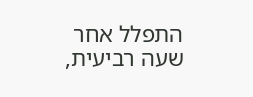התפלל אחר שעה רביעית,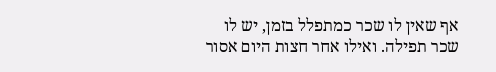אף שאין לו שכר כמתפלל בזמן, יש לו שכר תפילה. ואילו אחר חצות היום אסור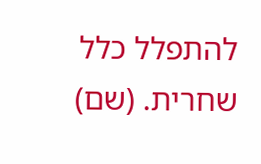להתפלל כלל שחרית. (שם)